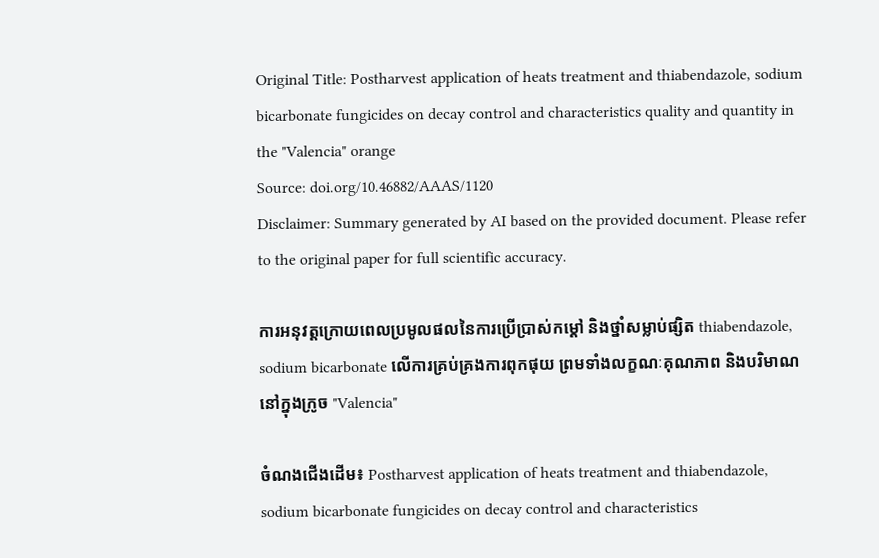Original Title: Postharvest application of heats treatment and thiabendazole, sodium bicarbonate fungicides on decay control and characteristics quality and quantity in the "Valencia" orange
Source: doi.org/10.46882/AAAS/1120
Disclaimer: Summary generated by AI based on the provided document. Please refer to the original paper for full scientific accuracy.

ការអនុវត្តក្រោយពេលប្រមូលផលនៃការប្រើប្រាស់កម្តៅ និងថ្នាំសម្លាប់ផ្សិត thiabendazole, sodium bicarbonate លើការគ្រប់គ្រងការពុកផុយ ព្រមទាំងលក្ខណៈគុណភាព និងបរិមាណនៅក្នុងក្រូច "Valencia"

ចំណងជើងដើម៖ Postharvest application of heats treatment and thiabendazole, sodium bicarbonate fungicides on decay control and characteristics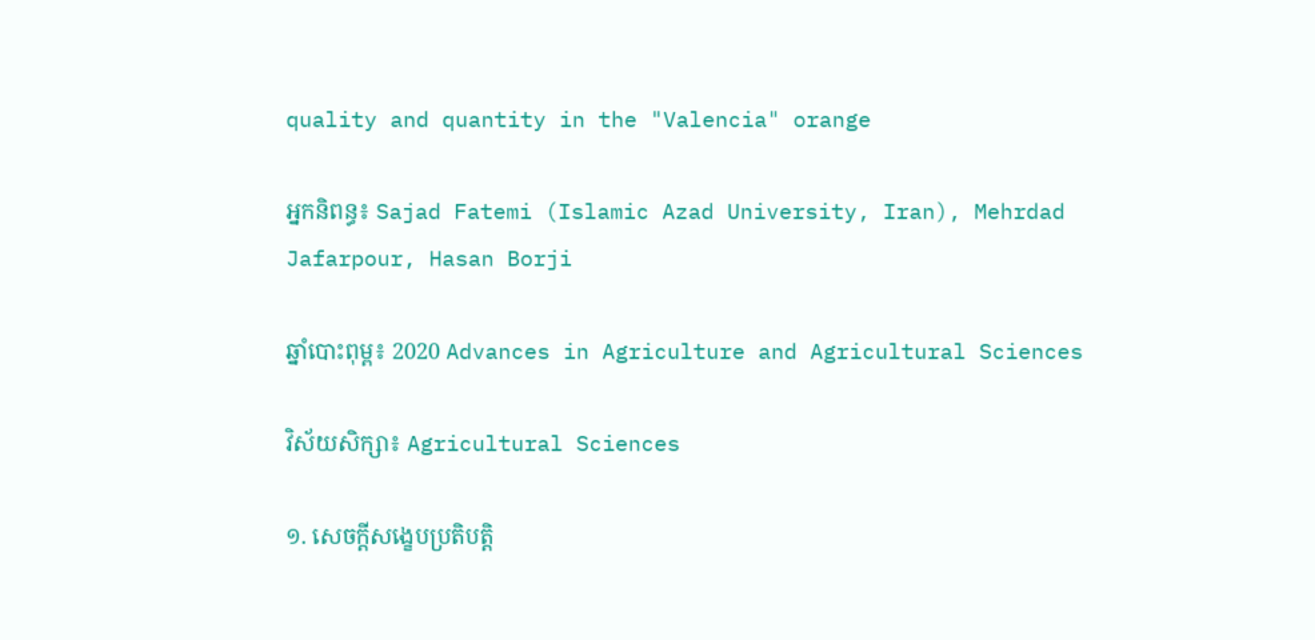quality and quantity in the "Valencia" orange

អ្នកនិពន្ធ៖ Sajad Fatemi (Islamic Azad University, Iran), Mehrdad Jafarpour, Hasan Borji

ឆ្នាំបោះពុម្ព៖ 2020 Advances in Agriculture and Agricultural Sciences

វិស័យសិក្សា៖ Agricultural Sciences

១. សេចក្តីសង្ខេបប្រតិបត្តិ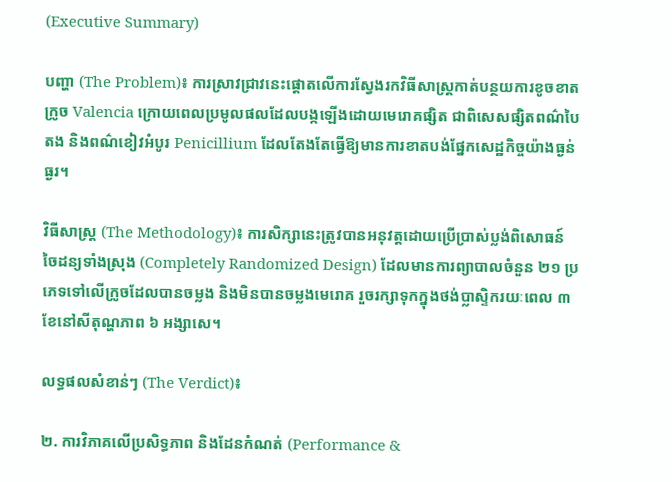(Executive Summary)

បញ្ហា (The Problem)៖ ការស្រាវជ្រាវនេះផ្តោតលើការស្វែងរកវិធីសាស្ត្រកាត់បន្ថយការខូចខាតក្រូច Valencia ក្រោយពេលប្រមូលផលដែលបង្កឡើងដោយមេរោគផ្សិត ជាពិសេសផ្សិតពណ៌បៃតង និងពណ៌ខៀវអំបូរ Penicillium ដែលតែងតែធ្វើឱ្យមានការខាតបង់ផ្នែកសេដ្ឋកិច្ចយ៉ាងធ្ងន់ធ្ងរ។

វិធីសាស្ត្រ (The Methodology)៖ ការសិក្សានេះត្រូវបានអនុវត្តដោយប្រើប្រាស់ប្លង់ពិសោធន៍ចៃដន្យទាំងស្រុង (Completely Randomized Design) ដែលមានការព្យាបាលចំនួន ២១ ប្រភេទទៅលើក្រូចដែលបានចម្លង និងមិនបានចម្លងមេរោគ រួចរក្សាទុកក្នុងថង់ប្លាស្ទិករយៈពេល ៣ ខែនៅសីតុណ្ហភាព ៦ អង្សាសេ។

លទ្ធផលសំខាន់ៗ (The Verdict)៖

២. ការវិភាគលើប្រសិទ្ធភាព និងដែនកំណត់ (Performance &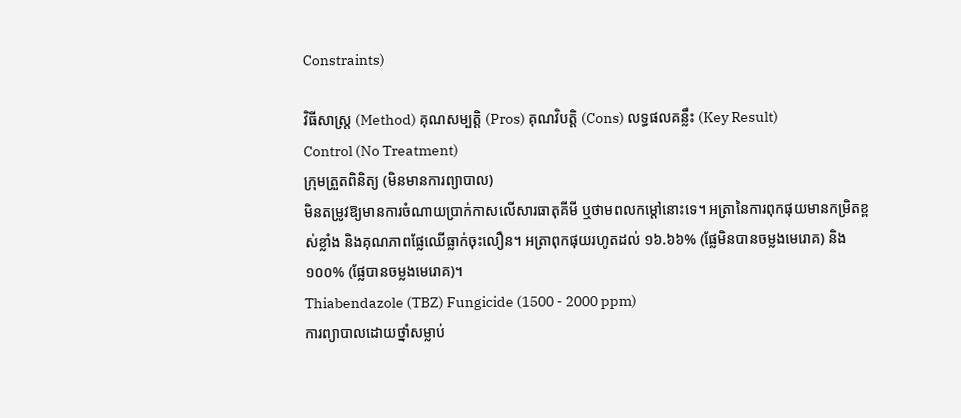Constraints)

វិធីសាស្ត្រ (Method) គុណសម្បត្តិ (Pros) គុណវិបត្តិ (Cons) លទ្ធផលគន្លឹះ (Key Result)
Control (No Treatment)
ក្រុមត្រួតពិនិត្យ (មិនមានការព្យាបាល)
មិនតម្រូវឱ្យមានការចំណាយប្រាក់កាសលើសារធាតុគីមី ឬថាមពលកម្តៅនោះទេ។ អត្រានៃការពុកផុយមានកម្រិតខ្ពស់ខ្លាំង និងគុណភាពផ្លែឈើធ្លាក់ចុះលឿន។ អត្រាពុកផុយរហូតដល់ ១៦.៦៦% (ផ្លែមិនបានចម្លងមេរោគ) និង ១០០% (ផ្លែបានចម្លងមេរោគ)។
Thiabendazole (TBZ) Fungicide (1500 - 2000 ppm)
ការព្យាបាលដោយថ្នាំសម្លាប់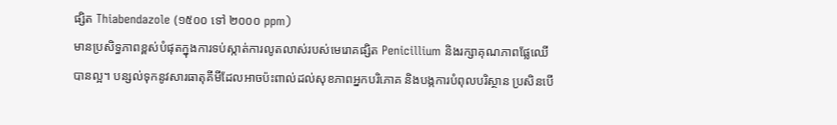ផ្សិត Thiabendazole (១៥០០ ទៅ ២០០០ ppm)
មានប្រសិទ្ធភាពខ្ពស់បំផុតក្នុងការទប់ស្កាត់ការលូតលាស់របស់មេរោគផ្សិត Penicillium និងរក្សាគុណភាពផ្លែឈើបានល្អ។ បន្សល់ទុកនូវសារធាតុគីមីដែលអាចប៉ះពាល់ដល់សុខភាពអ្នកបរិភោគ និងបង្កការបំពុលបរិស្ថាន ប្រសិនបើ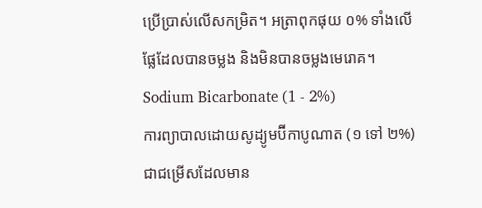ប្រើប្រាស់លើសកម្រិត។ អត្រាពុកផុយ ០% ទាំងលើផ្លែដែលបានចម្លង និងមិនបានចម្លងមេរោគ។
Sodium Bicarbonate (1 - 2%)
ការព្យាបាលដោយសូដ្យូមប៊ីកាបូណាត (១ ទៅ ២%)
ជាជម្រើសដែលមាន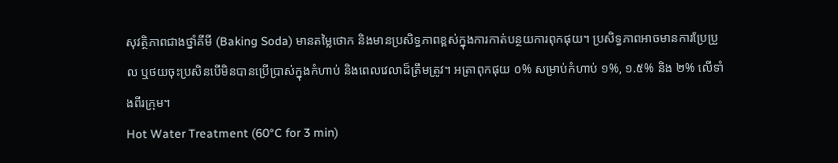សុវត្ថិភាពជាងថ្នាំគីមី (Baking Soda) មានតម្លៃថោក និងមានប្រសិទ្ធភាពខ្ពស់ក្នុងការកាត់បន្ថយការពុកផុយ។ ប្រសិទ្ធភាពអាចមានការប្រែប្រួល ឬថយចុះប្រសិនបើមិនបានប្រើប្រាស់ក្នុងកំហាប់ និងពេលវេលាដ៏ត្រឹមត្រូវ។ អត្រាពុកផុយ ០% សម្រាប់កំហាប់ ១%, ១.៥% និង ២% លើទាំងពីរក្រុម។
Hot Water Treatment (60°C for 3 min)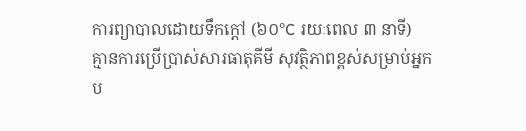ការព្យាបាលដោយទឹកក្តៅ (៦០°C រយៈពេល ៣ នាទី)
គ្មានការប្រើប្រាស់សារធាតុគីមី សុវត្ថិភាពខ្ពស់សម្រាប់អ្នកប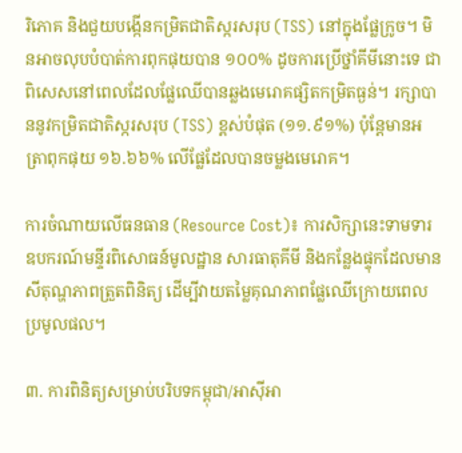រិភោគ និងជួយបង្កើនកម្រិតជាតិស្ករសរុប (TSS) នៅក្នុងផ្លែក្រូច។ មិនអាចលុបបំបាត់ការពុកផុយបាន ១០០% ដូចការប្រើថ្នាំគីមីនោះទេ ជាពិសេសនៅពេលដែលផ្លែឈើបានឆ្លងមេរោគផ្សិតកម្រិតធ្ងន់។ រក្សាបាននូវកម្រិតជាតិស្ករសរុប (TSS) ខ្ពស់បំផុត (១១.៩១%) ប៉ុន្តែមានអត្រាពុកផុយ ១៦.៦៦% លើផ្លែដែលបានចម្លងមេរោគ។

ការចំណាយលើធនធាន (Resource Cost)៖ ការសិក្សានេះទាមទារឧបករណ៍មន្ទីរពិសោធន៍មូលដ្ឋាន សារធាតុគីមី និងកន្លែងផ្ទុកដែលមានសីតុណ្ហភាពត្រួតពិនិត្យ ដើម្បីវាយតម្លៃគុណភាពផ្លែឈើក្រោយពេលប្រមូលផល។

៣. ការពិនិត្យសម្រាប់បរិបទកម្ពុជា/អាស៊ីអា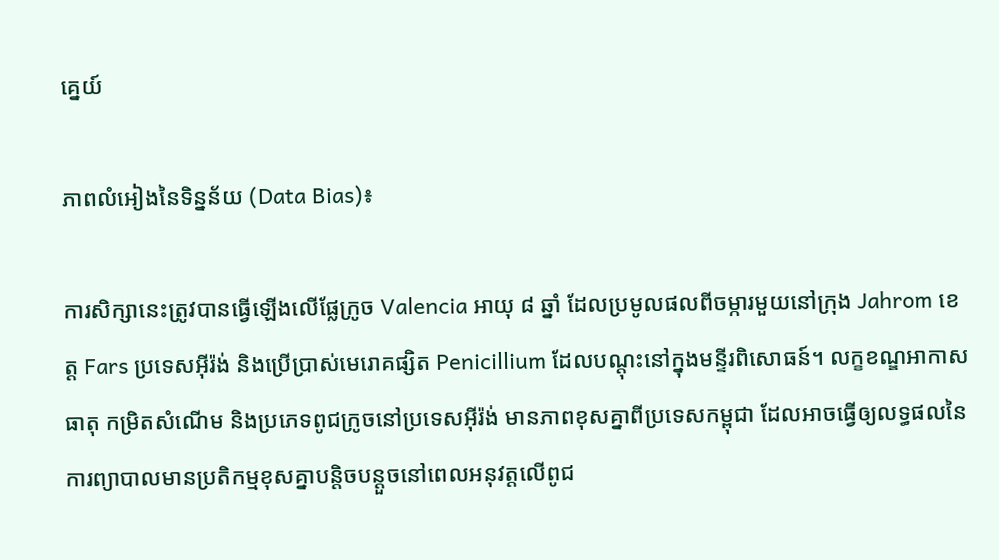គ្នេយ៍

ភាពលំអៀងនៃទិន្នន័យ (Data Bias)៖

ការសិក្សានេះត្រូវបានធ្វើឡើងលើផ្លែក្រូច Valencia អាយុ ៨ ឆ្នាំ ដែលប្រមូលផលពីចម្ការមួយនៅក្រុង Jahrom ខេត្ត Fars ប្រទេសអ៊ីរ៉ង់ និងប្រើប្រាស់មេរោគផ្សិត Penicillium ដែលបណ្តុះនៅក្នុងមន្ទីរពិសោធន៍។ លក្ខខណ្ឌអាកាសធាតុ កម្រិតសំណើម និងប្រភេទពូជក្រូចនៅប្រទេសអ៊ីរ៉ង់ មានភាពខុសគ្នាពីប្រទេសកម្ពុជា ដែលអាចធ្វើឲ្យលទ្ធផលនៃការព្យាបាលមានប្រតិកម្មខុសគ្នាបន្តិចបន្តួចនៅពេលអនុវត្តលើពូជ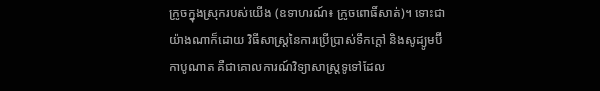ក្រូចក្នុងស្រុករបស់យើង (ឧទាហរណ៍៖ ក្រូចពោធិ៍សាត់)។ ទោះជាយ៉ាងណាក៏ដោយ វិធីសាស្ត្រនៃការប្រើប្រាស់ទឹកក្តៅ និងសូដ្យូមប៊ីកាបូណាត គឺជាគោលការណ៍វិទ្យាសាស្ត្រទូទៅដែល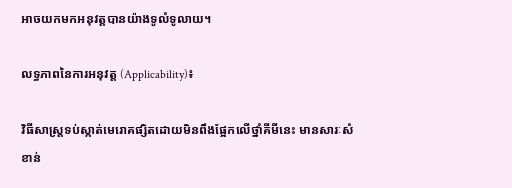អាចយកមកអនុវត្តបានយ៉ាងទូលំទូលាយ។

លទ្ធភាពនៃការអនុវត្ត (Applicability)៖

វិធីសាស្ត្រទប់ស្កាត់មេរោគផ្សិតដោយមិនពឹងផ្អែកលើថ្នាំគីមីនេះ មានសារៈសំខាន់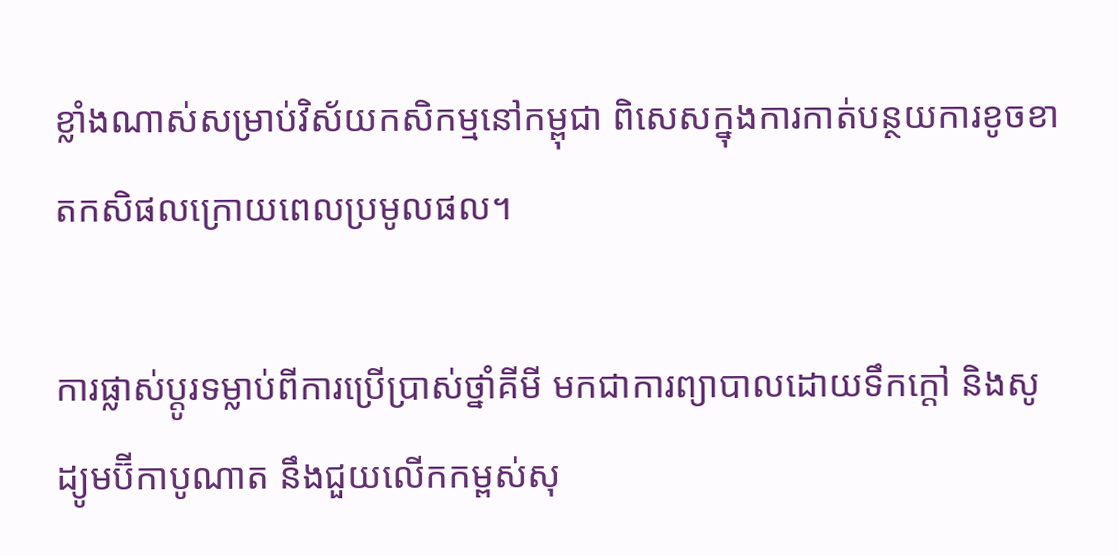ខ្លាំងណាស់សម្រាប់វិស័យកសិកម្មនៅកម្ពុជា ពិសេសក្នុងការកាត់បន្ថយការខូចខាតកសិផលក្រោយពេលប្រមូលផល។

ការផ្លាស់ប្តូរទម្លាប់ពីការប្រើប្រាស់ថ្នាំគីមី មកជាការព្យាបាលដោយទឹកក្តៅ និងសូដ្យូមប៊ីកាបូណាត នឹងជួយលើកកម្ពស់សុ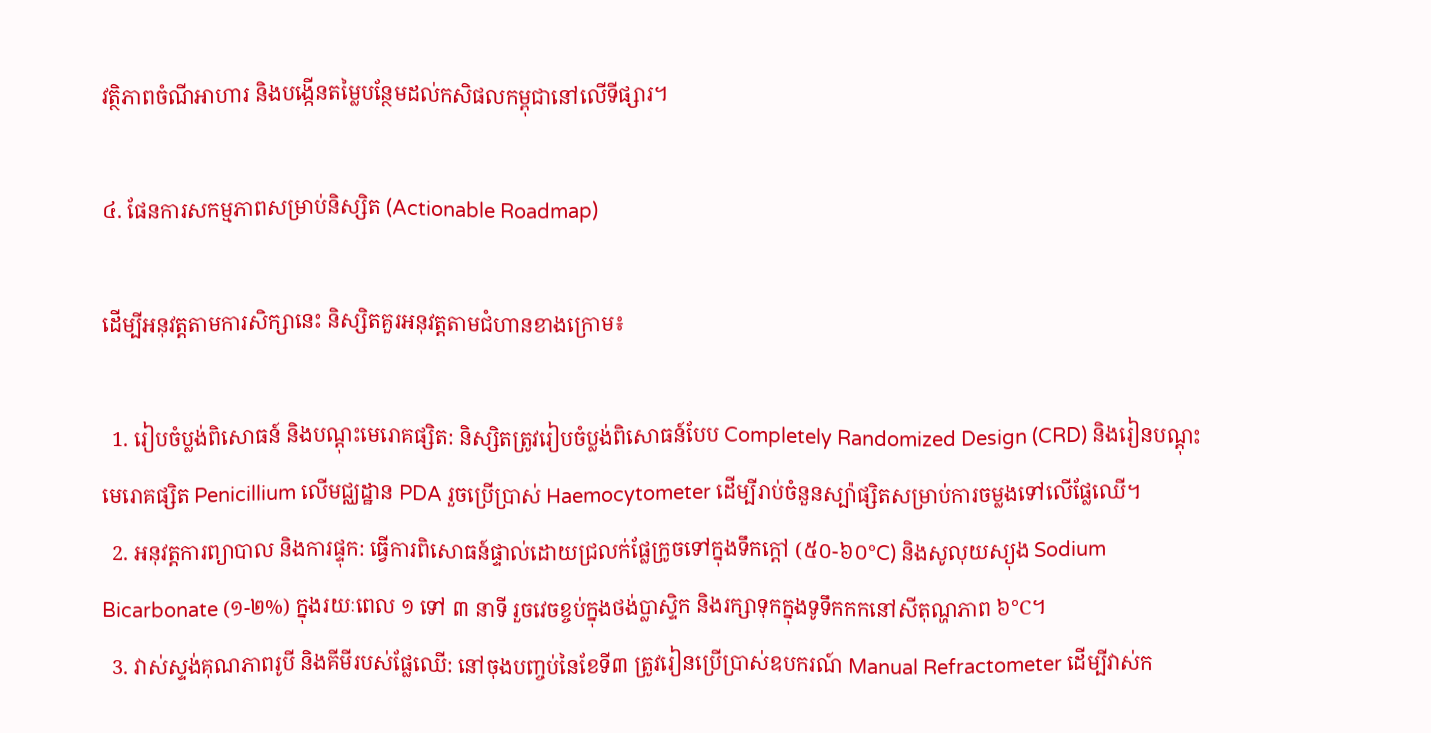វត្ថិភាពចំណីអាហារ និងបង្កើនតម្លៃបន្ថែមដល់កសិផលកម្ពុជានៅលើទីផ្សារ។

៤. ផែនការសកម្មភាពសម្រាប់និស្សិត (Actionable Roadmap)

ដើម្បីអនុវត្តតាមការសិក្សានេះ និស្សិតគួរអនុវត្តតាមជំហានខាងក្រោម៖

  1. រៀបចំប្លង់ពិសោធន៍ និងបណ្តុះមេរោគផ្សិត: និស្សិតត្រូវរៀបចំប្លង់ពិសោធន៍បែប Completely Randomized Design (CRD) និងរៀនបណ្តុះមេរោគផ្សិត Penicillium លើមជ្ឈដ្ឋាន PDA រួចប្រើប្រាស់ Haemocytometer ដើម្បីរាប់ចំនួនស្ប៉ាផ្សិតសម្រាប់ការចម្លងទៅលើផ្លែឈើ។
  2. អនុវត្តការព្យាបាល និងការផ្ទុក: ធ្វើការពិសោធន៍ផ្ទាល់ដោយជ្រលក់ផ្លែក្រូចទៅក្នុងទឹកក្តៅ (៥០-៦០°C) និងសូលុយស្យុង Sodium Bicarbonate (១-២%) ក្នុងរយៈពេល ១ ទៅ ៣ នាទី រួចវេចខ្ចប់ក្នុងថង់ប្លាស្ទិក និងរក្សាទុកក្នុងទូទឹកកកនៅសីតុណ្ហភាព ៦°C។
  3. វាស់ស្ទង់គុណភាពរូបី និងគីមីរបស់ផ្លែឈើ: នៅចុងបញ្ចប់នៃខែទី៣ ត្រូវរៀនប្រើប្រាស់ឧបករណ៍ Manual Refractometer ដើម្បីវាស់ក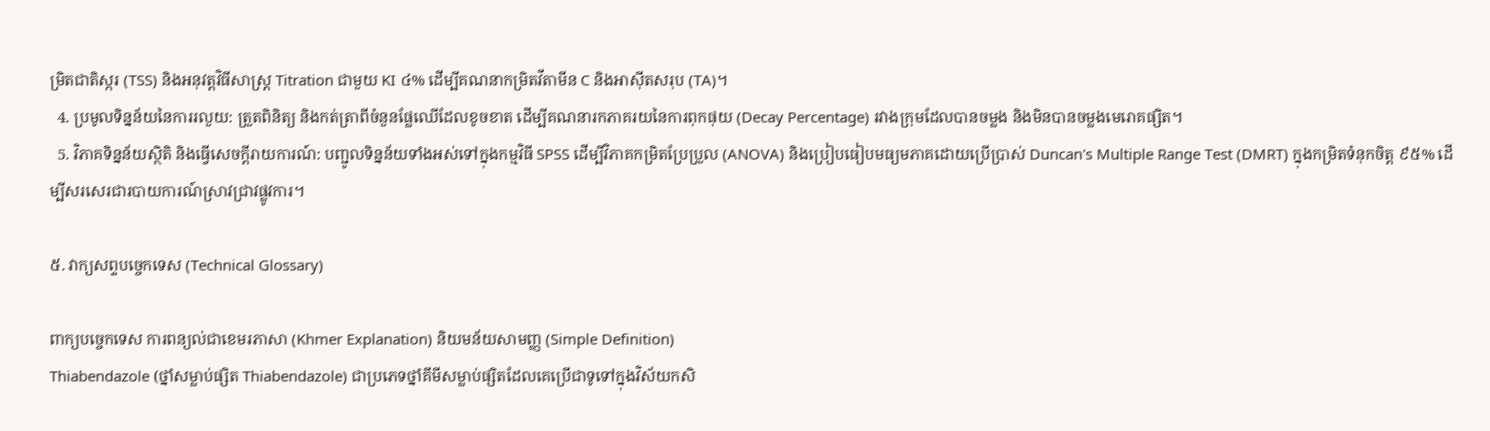ម្រិតជាតិស្ករ (TSS) និងអនុវត្តវិធីសាស្ត្រ Titration ជាមួយ KI ៤% ដើម្បីគណនាកម្រិតវីតាមីន C និងអាស៊ីតសរុប (TA)។
  4. ប្រមូលទិន្នន័យនៃការរលួយ: ត្រួតពិនិត្យ និងកត់ត្រាពីចំនួនផ្លែឈើដែលខូចខាត ដើម្បីគណនារកភាគរយនៃការពុកផុយ (Decay Percentage) រវាងក្រុមដែលបានចម្លង និងមិនបានចម្លងមេរោគផ្សិត។
  5. វិភាគទិន្នន័យស្ថិតិ និងធ្វើសេចក្តីរាយការណ៍: បញ្ជូលទិន្នន័យទាំងអស់ទៅក្នុងកម្មវិធី SPSS ដើម្បីវិភាគកម្រិតប្រែប្រួល (ANOVA) និងប្រៀបធៀបមធ្យមភាគដោយប្រើប្រាស់ Duncan's Multiple Range Test (DMRT) ក្នុងកម្រិតទំនុកចិត្ត ៩៥% ដើម្បីសរសេរជារបាយការណ៍ស្រាវជ្រាវផ្លូវការ។

៥. វាក្យសព្ទបច្ចេកទេស (Technical Glossary)

ពាក្យបច្ចេកទេស ការពន្យល់ជាខេមរភាសា (Khmer Explanation) និយមន័យសាមញ្ញ (Simple Definition)
Thiabendazole (ថ្នាំសម្លាប់ផ្សិត Thiabendazole) ជាប្រភេទថ្នាំគីមីសម្លាប់ផ្សិតដែលគេប្រើជាទូទៅក្នុងវិស័យកសិ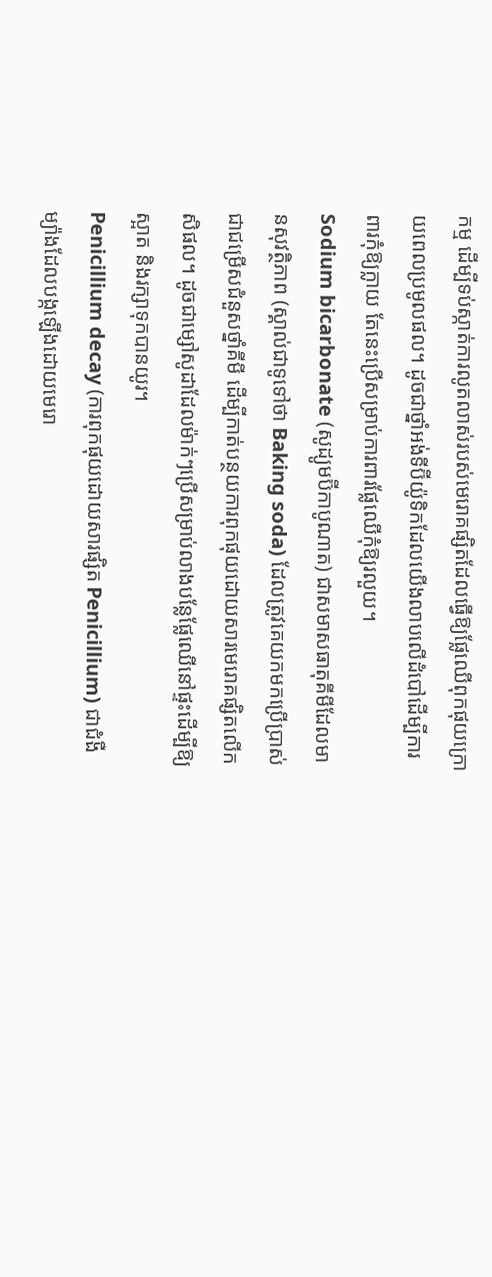កម្ម ដើម្បីទប់ស្កាត់ការលូតលាស់របស់មេរោគផ្សិតដែលធ្វើឱ្យផ្លែឈើពុកផុយក្រោយពេលប្រមូលផល។ ដូចជាថ្នាំអង់ទីប៊ីយ៉ូទិកដែលយើងលាបលើដំបៅដើម្បីការពារកុំឱ្យក្លាយ តែនេះប្រើសម្រាប់ការពារផ្លែឈើកុំឱ្យរលួយ។
Sodium bicarbonate (សូដ្យូមប៊ីកាបូណាត) ជាសមាសធាតុគីមីដែលមានសុវត្ថិភាព (ស្គាល់ជាទូទៅថា Baking soda) ដែលត្រូវគេយកមកប្រើប្រាស់ជាជម្រើសជំនួសថ្នាំគីមី ដើម្បីកាត់បន្ថយការពុកផុយដោយសារមេរោគផ្សិតលើកសិផល។ ដូចជាម្សៅសូដាដែលម៉ាក់ៗប្រើសម្រាប់លាងបន្លែផ្លែឈើនៅផ្ទះដើម្បីឱ្យស្អាត និងរក្សាទុកបានយូរ។
Penicillium decay (ការពុកផុយដោយសារផ្សិត Penicillium) ជាជំងឺម្យ៉ាងដែលបង្កឡើងដោយមេរោ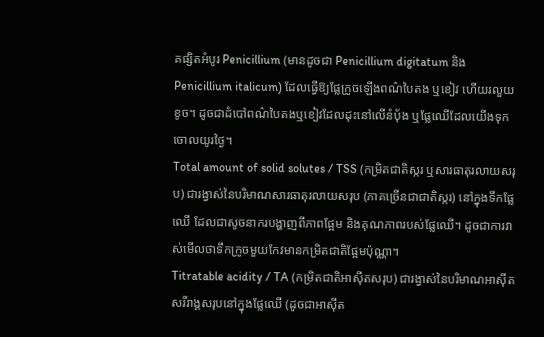គផ្សិតអំបូរ Penicillium (មានដូចជា Penicillium digitatum និង Penicillium italicum) ដែលធ្វើឱ្យផ្លែក្រូចឡើងពណ៌បៃតង ឬខៀវ ហើយរលួយខូច។ ដូចជាដំបៅពណ៌បៃតងឬខៀវដែលដុះនៅលើនំប៉័ង ឬផ្លែឈើដែលយើងទុកចោលយូរថ្ងៃ។
Total amount of solid solutes / TSS (កម្រិតជាតិស្ករ ឬសារធាតុរលាយសរុប) ជារង្វាស់នៃបរិមាណសារធាតុរលាយសរុប (ភាគច្រើនជាជាតិស្ករ) នៅក្នុងទឹកផ្លែឈើ ដែលជាសូចនាករបង្ហាញពីភាពផ្អែម និងគុណភាពរបស់ផ្លែឈើ។ ដូចជាការវាស់មើលថាទឹកក្រូចមួយកែវមានកម្រិតជាតិផ្អែមប៉ុណ្ណា។
Titratable acidity / TA (កម្រិតជាតិអាស៊ីតសរុប) ជារង្វាស់នៃបរិមាណអាស៊ីតសរីរាង្គសរុបនៅក្នុងផ្លែឈើ (ដូចជាអាស៊ីត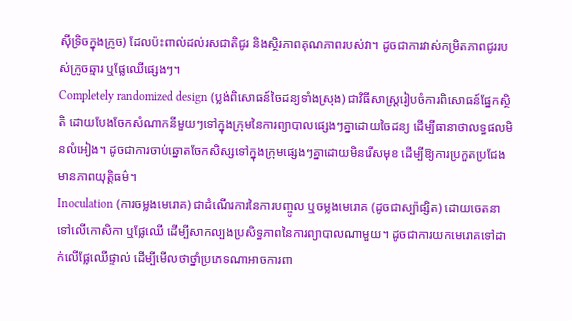ស៊ីទ្រិចក្នុងក្រូច) ដែលប៉ះពាល់ដល់រសជាតិជូរ និងស្ថិរភាពគុណភាពរបស់វា។ ដូចជាការវាស់កម្រិតភាពជូររបស់ក្រូចឆ្មារ ឬផ្លែឈើផ្សេងៗ។
Completely randomized design (ប្លង់ពិសោធន៍ចៃដន្យទាំងស្រុង) ជាវិធីសាស្ត្ររៀបចំការពិសោធន៍ផ្នែកស្ថិតិ ដោយបែងចែកសំណាកនីមួយៗទៅក្នុងក្រុមនៃការព្យាបាលផ្សេងៗគ្នាដោយចៃដន្យ ដើម្បីធានាថាលទ្ធផលមិនលំអៀង។ ដូចជាការចាប់ឆ្នោតចែកសិស្សទៅក្នុងក្រុមផ្សេងៗគ្នាដោយមិនរើសមុខ ដើម្បីឱ្យការប្រកួតប្រជែងមានភាពយុត្តិធម៌។
Inoculation (ការចម្លងមេរោគ) ជាដំណើរការនៃការបញ្ចូល ឬចម្លងមេរោគ (ដូចជាស្ប៉ាផ្សិត) ដោយចេតនាទៅលើកោសិកា ឬផ្លែឈើ ដើម្បីសាកល្បងប្រសិទ្ធភាពនៃការព្យាបាលណាមួយ។ ដូចជាការយកមេរោគទៅដាក់លើផ្លែឈើផ្ទាល់ ដើម្បីមើលថាថ្នាំប្រភេទណាអាចការពា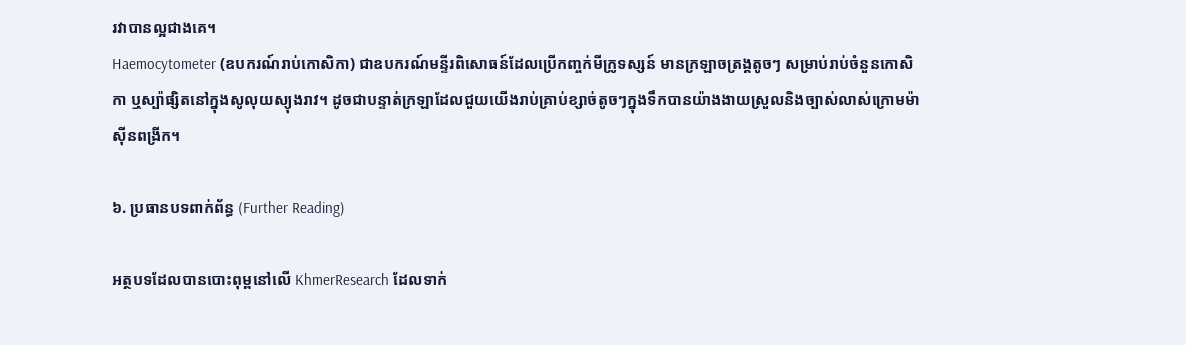រវាបានល្អជាងគេ។
Haemocytometer (ឧបករណ៍រាប់កោសិកា) ជាឧបករណ៍មន្ទីរពិសោធន៍ដែលប្រើកញ្ចក់មីក្រូទស្សន៍ មានក្រឡាចត្រង្គតូចៗ សម្រាប់រាប់ចំនួនកោសិកា ឬស្ប៉ាផ្សិតនៅក្នុងសូលុយស្យុងរាវ។ ដូចជាបន្ទាត់ក្រឡាដែលជួយយើងរាប់គ្រាប់ខ្សាច់តូចៗក្នុងទឹកបានយ៉ាងងាយស្រួលនិងច្បាស់លាស់ក្រោមម៉ាស៊ីនពង្រីក។

៦. ប្រធានបទពាក់ព័ន្ធ (Further Reading)

អត្ថបទដែលបានបោះពុម្ពនៅលើ KhmerResearch ដែលទាក់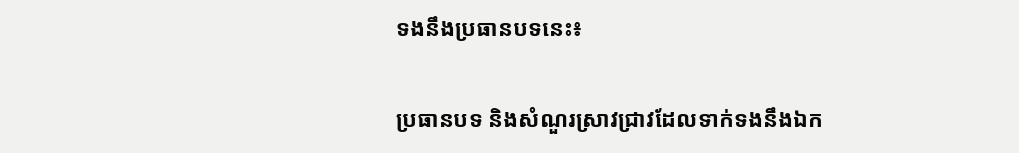ទងនឹងប្រធានបទនេះ៖

ប្រធានបទ និងសំណួរស្រាវជ្រាវដែលទាក់ទងនឹងឯក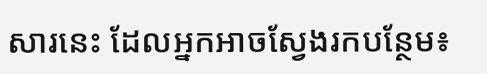សារនេះ ដែលអ្នកអាចស្វែងរកបន្ថែម៖